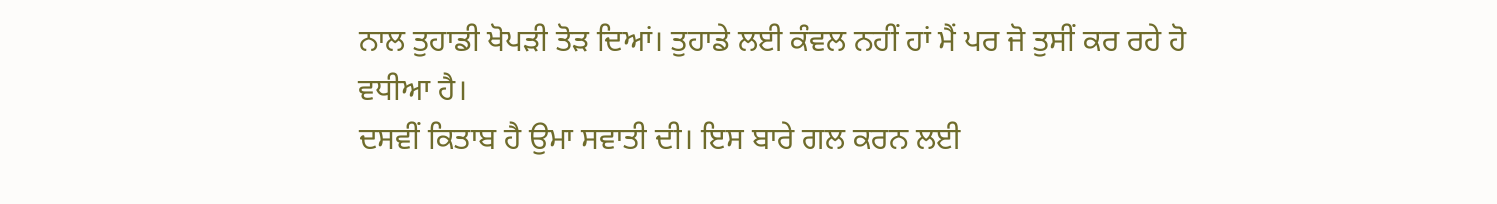ਨਾਲ ਤੁਹਾਡੀ ਖੋਪੜੀ ਤੋੜ ਦਿਆਂ। ਤੁਹਾਡੇ ਲਈ ਕੰਵਲ ਨਹੀਂ ਹਾਂ ਮੈਂ ਪਰ ਜੋ ਤੁਸੀਂ ਕਰ ਰਹੇ ਹੋ ਵਧੀਆ ਹੈ।
ਦਸਵੀਂ ਕਿਤਾਬ ਹੈ ਉਮਾ ਸਵਾਤੀ ਦੀ। ਇਸ ਬਾਰੇ ਗਲ ਕਰਨ ਲਈ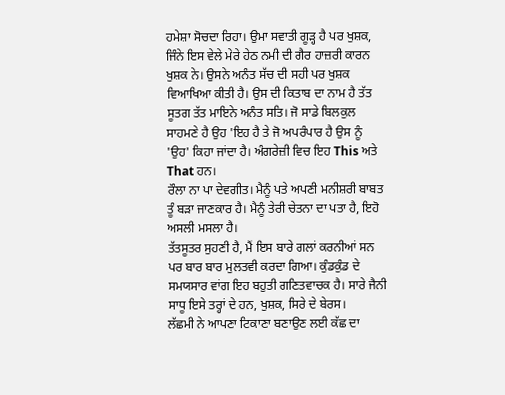ਹਮੇਸ਼ਾ ਸੋਚਦਾ ਰਿਹਾ। ਉਮਾ ਸਵਾਤੀ ਗੂੜ੍ਹ ਹੈ ਪਰ ਖੁਸ਼ਕ, ਜਿੰਨੇ ਇਸ ਵੇਲੇ ਮੇਰੇ ਹੇਠ ਨਮੀ ਦੀ ਗੈਰ ਹਾਜ਼ਰੀ ਕਾਰਨ ਖੁਸ਼ਕ ਨੇ। ਉਸਨੇ ਅਨੰਤ ਸੱਚ ਦੀ ਸਹੀ ਪਰ ਖੁਸ਼ਕ ਵਿਆਖਿਆ ਕੀਤੀ ਹੈ। ਉਸ ਦੀ ਕਿਤਾਬ ਦਾ ਨਾਮ ਹੈ ਤੱਤ ਸੂਤਗ ਤੱਤ ਮਾਇਨੇ ਅਨੰਤ ਸਤਿ। ਜੋ ਸਾਡੇ ਬਿਲਕੁਲ ਸਾਹਮਣੇ ਹੈ ਉਹ 'ਇਹ ਹੈ ਤੇ ਜੋ ਅਪਰੰਪਾਰ ਹੈ ਉਸ ਨੂੰ 'ਉਹ' ਕਿਹਾ ਜਾਂਦਾ ਹੈ। ਅੰਗਰੇਜ਼ੀ ਵਿਚ ਇਹ This ਅਤੇ That ਹਨ।
ਰੌਲਾ ਨਾ ਪਾ ਦੇਵਗੀਤ। ਮੈਨੂੰ ਪਤੇ ਅਪਣੀ ਮਨੀਸ਼ਰੀ ਬਾਬਤ ਤੂੰ ਬੜਾ ਜਾਣਕਾਰ ਹੈ। ਮੈਨੂੰ ਤੇਰੀ ਚੇਤਨਾ ਦਾ ਪਤਾ ਹੈ, ਇਹੋ ਅਸਲੀ ਮਸਲਾ ਹੈ।
ਤੱਤਸੂਤਰ ਸੁਹਣੀ ਹੈ, ਮੈਂ ਇਸ ਬਾਰੇ ਗਲਾਂ ਕਰਨੀਆਂ ਸਨ ਪਰ ਬਾਰ ਬਾਰ ਮੁਲਤਵੀ ਕਰਦਾ ਗਿਆ। ਕੁੰਡਕੁੰਡ ਦੇ ਸਮਯਸਾਰ ਵਾਂਗ ਇਹ ਬਹੁਤੀ ਗਣਿਤਵਾਚਕ ਹੈ। ਸਾਰੇ ਜੈਨੀ ਸਾਧੂ ਇਸੇ ਤਰ੍ਹਾਂ ਦੇ ਹਨ, ਖੁਸ਼ਕ, ਸਿਰੇ ਦੇ ਬੇਰਸ।
ਲੱਛਮੀ ਨੇ ਆਪਣਾ ਟਿਕਾਣਾ ਬਣਾਉਣ ਲਈ ਕੱਛ ਦਾ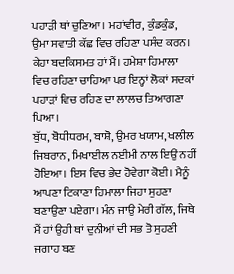ਪਹਾੜੀ ਥਾਂ ਚੁਣਿਆ। ਮਹਾਂਵੀਰ, ਕੁੰਡਕੁੰਡ, ਉਮਾ ਸਵਾਤੀ ਕੱਛ ਵਿਚ ਰਹਿਣਾ ਪਸੰਦ ਕਰਨ। ਕੇਹਾ ਬਦਕਿਸਮਤ ਹਾਂ ਮੈਂ। ਹਮੇਸ਼ਾ ਹਿਮਾਲਾ ਵਿਚ ਰਹਿਣਾ ਚਾਹਿਆ ਪਰ ਇਨ੍ਹਾਂ ਲੋਕਾਂ ਸਦਕਾਂ ਪਹਾੜਾਂ ਵਿਚ ਰਹਿਣ ਦਾ ਲਾਲਚ ਤਿਆਗਣਾ ਪਿਆ।
ਬੁੱਧ, ਬੋਧੀਧਰਮ, ਬਾਸ਼ੋ, ਉਮਰ ਖਯਾਮ, ਖਲੀਲ ਜਿਬਰਾਨ, ਮਿਖਾਈਲ ਨਈਮੀ ਨਾਲ ਇਉਂ ਨਹੀਂ ਹੋਇਆ। ਇਸ ਵਿਚ ਭੇਦ ਹੋਵੇਗਾ ਕੋਈ। ਮੈਨੂੰ ਆਪਣਾ ਟਿਕਾਣਾ ਹਿਮਾਲਾ ਜਿਹਾ ਸੁਹਣਾ ਬਣਾਉਣਾ ਪਏਗਾ। ਮੰਨ ਜਾਉ ਮੇਰੀ ਗੱਲ, ਜਿਥੇ ਮੈਂ ਹਾਂ ਉਹੀ ਥਾਂ ਦੁਨੀਆਂ ਦੀ ਸਭ ਤੋ ਸੁਹਣੀ ਜਗਾਹ ਬਣ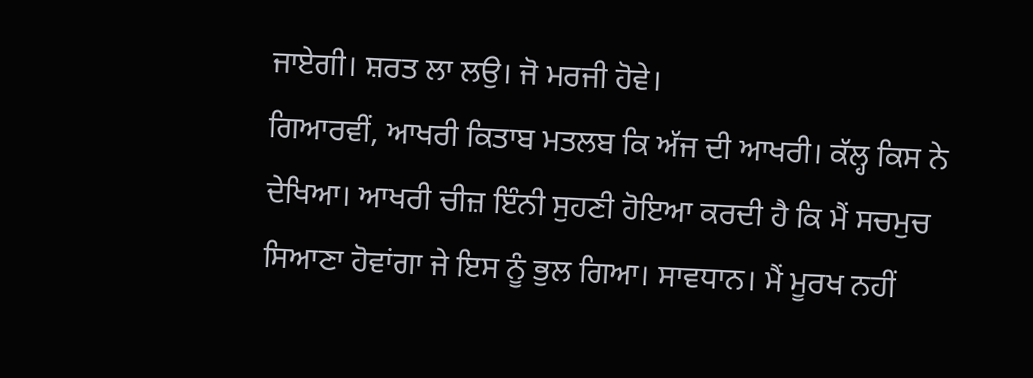ਜਾਏਗੀ। ਸ਼ਰਤ ਲਾ ਲਉ। ਜੋ ਮਰਜੀ ਹੋਵੇ।
ਗਿਆਰਵੀਂ, ਆਖਰੀ ਕਿਤਾਬ ਮਤਲਬ ਕਿ ਅੱਜ ਦੀ ਆਖਰੀ। ਕੱਲ੍ਹ ਕਿਸ ਨੇ ਦੇਖਿਆ। ਆਖਰੀ ਚੀਜ਼ ਇੰਨੀ ਸੁਹਣੀ ਹੋਇਆ ਕਰਦੀ ਹੈ ਕਿ ਮੈਂ ਸਚਮੁਚ ਸਿਆਣਾ ਹੋਵਾਂਗਾ ਜੇ ਇਸ ਨੂੰ ਭੁਲ ਗਿਆ। ਸਾਵਧਾਨ। ਮੈਂ ਮੂਰਖ ਨਹੀਂ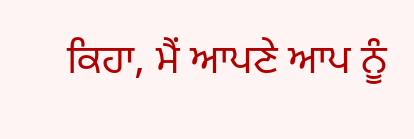ਕਿਹਾ, ਮੈਂ ਆਪਣੇ ਆਪ ਨੂੰ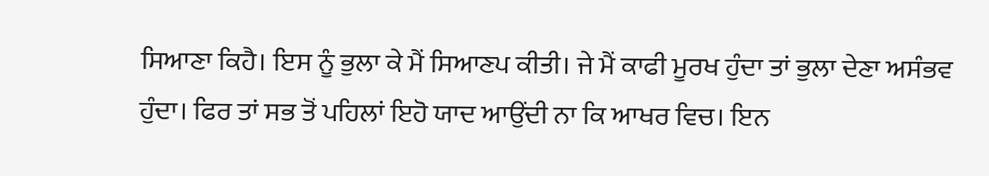ਸਿਆਣਾ ਕਿਹੈ। ਇਸ ਨੂੰ ਭੁਲਾ ਕੇ ਮੈਂ ਸਿਆਣਪ ਕੀਤੀ। ਜੇ ਮੈਂ ਕਾਫੀ ਮੂਰਖ ਹੁੰਦਾ ਤਾਂ ਭੁਲਾ ਦੇਣਾ ਅਸੰਭਵ ਹੁੰਦਾ। ਫਿਰ ਤਾਂ ਸਭ ਤੋਂ ਪਹਿਲਾਂ ਇਹੋ ਯਾਦ ਆਉਂਦੀ ਨਾ ਕਿ ਆਖਰ ਵਿਚ। ਇਨ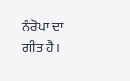ਨੰਰੋਪਾ ਦਾ ਗੀਤ ਹੈ।